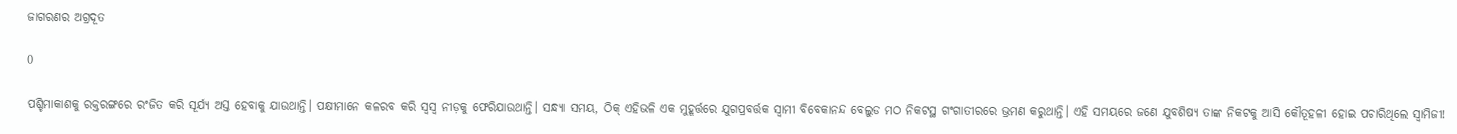ଜାଗରଣର ଅଗ୍ରଦୂତ

0

ପଶ୍ଚିମାକାଶକୁ ରକ୍ତରଙ୍ଗରେ ରଂଜିତ କରି ସୂର୍ଯ୍ୟ ଅସ୍ତ ହେବାକୁ ଯାଉଥାନ୍ତି। ପକ୍ଷୀମାନେ କଳରବ କରି ସ୍ବସ୍ବ ନୀଡ଼କୁ ଫେରିଯାଉଥାନ୍ତି। ସନ୍ଧ୍ୟା ସମୟ, ଠିକ୍‌ ଏହିଭଳି ଏକ ମୁହୂର୍ତ୍ତରେ ଯୁଗପ୍ରବର୍ତ୍ତକ ସ୍ବାମୀ ବିବେକାନନ୍ଦ ବେଲୁଡ ମଠ ନିକଟସ୍ଥ ଗଂଗାତୀରରେ ଭ୍ରମଣ କରୁଥାନ୍ତି। ଏହି ସମୟରେ ଜଣେ ଯୁବଶିଷ୍ୟ ତାଙ୍କ ନିକଟକୁ ଆସି କୌତୂହଳୀ ହୋଇ ପଚାରିଥିଲେ ସ୍ବାମିଜୀ!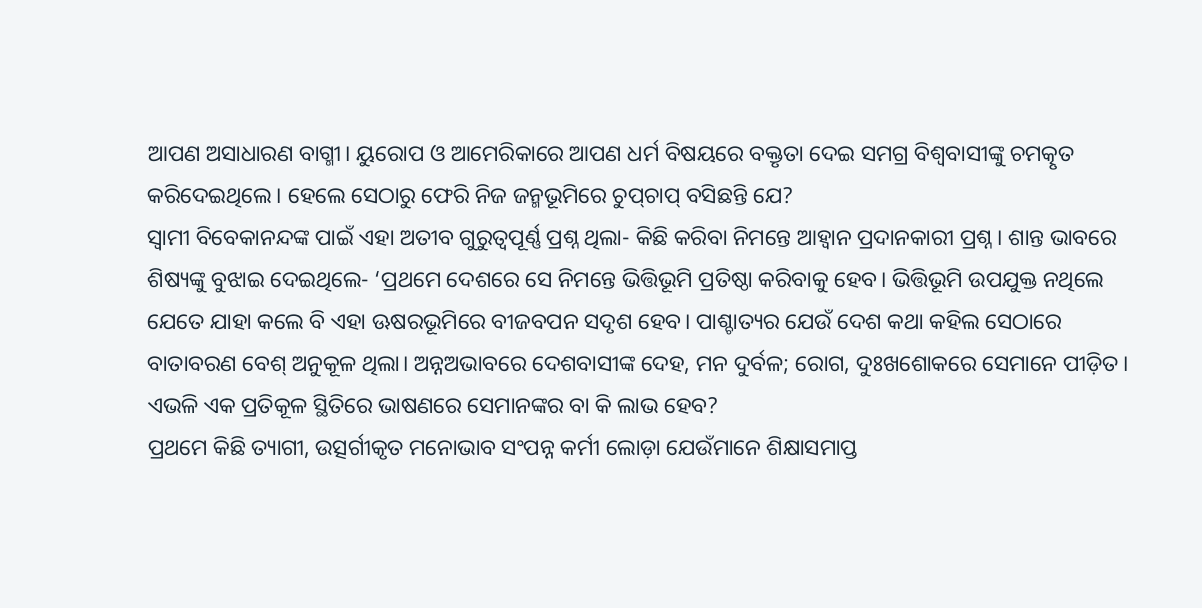ଆପଣ ଅସାଧାରଣ ବାଗ୍ମୀ। ୟୁରୋପ ଓ ଆମେରିକାରେ ଆପଣ ଧର୍ମ ବିଷୟରେ ବକ୍ତୃତା ଦେଇ ସମଗ୍ର ବିଶ୍ବବାସୀଙ୍କୁ ଚମତ୍କୃତ କରିଦେଇଥିଲେ। ହେଲେ ସେଠାରୁ ଫେରି ନିଜ ଜନ୍ମଭୂମିରେ ଚୁପ୍‌ଚାପ୍‌ ବସିଛନ୍ତି ଯେ?
ସ୍ବାମୀ ବିବେକାନନ୍ଦଙ୍କ ପାଇଁ ଏହା ଅତୀବ ଗୁରୁତ୍ବପୂର୍ଣ୍ଣ ପ୍ରଶ୍ନ ଥିଲା- କିଛି କରିବା ନିମନ୍ତେ ଆହ୍ବାନ ପ୍ରଦାନକାରୀ ପ୍ରଶ୍ନ। ଶାନ୍ତ ଭାବରେ ଶିଷ୍ୟଙ୍କୁ ବୁଝାଇ ଦେଇଥିଲେ- ‘ପ୍ରଥମେ ଦେଶରେ ସେ ନିମନ୍ତେ ଭିତ୍ତିଭୂମି ପ୍ରତିଷ୍ଠା କରିବାକୁ ହେବ। ଭିତ୍ତିଭୂମି ଉପଯୁକ୍ତ ନଥିଲେ ଯେତେ ଯାହା କଲେ ବି ଏହା ଊଷରଭୂମିରେ ବୀଜବପନ ସଦୃଶ ହେବ। ପାଶ୍ଚାତ୍ୟର ଯେଉଁ ଦେଶ କଥା କହି‌ଲ ସେଠାରେ ବାତାବରଣ ବେଶ୍‌ ଅନୁକୂଳ ଥିଲା। ଅନ୍ନଅଭାବରେ ଦେଶବାସୀଙ୍କ ଦେହ, ମନ ଦୁର୍ବଳ; ରୋଗ, ଦୁଃଖଶୋକରେ ସେମାନେ ପୀଡ଼ିତ। ଏଭଳି ଏକ ପ୍ରତିକୂଳ ସ୍ଥିତିରେ ଭାଷଣରେ ସେମାନଙ୍କର ବା କି ଲାଭ ହେବ?
ପ୍ରଥମେ କିଛି ତ୍ୟାଗୀ, ଉତ୍ସର୍ଗୀକୃତ ମନୋଭାବ ସଂପନ୍ନ କର୍ମୀ ଲୋଡ଼ା ଯେଉଁମାନେ ଶିକ୍ଷାସମାପ୍ତ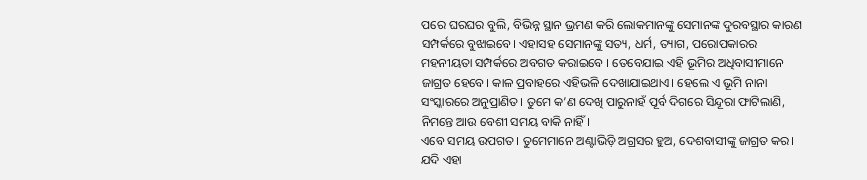ପରେ ଘରଘର ବୁଲି, ବିଭିନ୍ନ ସ୍ଥାନ ଭ୍ରମଣ କରି ଲୋକମାନଙ୍କୁ ସେମାନଙ୍କ ଦୁରବସ୍ଥାର କାରଣ ସମ୍ପର୍କରେ ବୁଝାଇବେ। ଏହାସହ ସେମାନଙ୍କୁ ସତ୍ୟ, ଧର୍ମ, ତ୍ୟାଗ, ପରୋପକାରର ମହନୀୟତା ସମ୍ପର୍କରେ ଅବଗତ କରାଇବେ । ତେବେଯାଇ ଏହି ଭୂମିର ଅଧିବାସୀମାନେ ଜାଗ୍ରତ ହେବେ। କାଳ ପ୍ରବାହରେ ଏହିଭଳି ଦେଖାଯାଇଥାଏ। ହେଲେ ଏ ଭୂମି ନାନା ସଂସ୍କାରରେ ଅନୁପ୍ରାଣିତ। ତୁମେ କ’ଣ ଦେଖି ପାରୁନାହଁ ପୂର୍ବ ଦିଗରେ ସିନ୍ଦୂରା ଫାଟିଲାଣି, ନିମନ୍ତେ ଆଉ ବେଶୀ ସମୟ ବାକି ନାହିଁ।
ଏବେ ସମୟ ଉପଗତ। ତୁମେମାନେ ଅଣ୍ଟାଭିଡ଼ି ଅଗ୍ରସର ହୁଅ, ଦେଶବାସୀଙ୍କୁ ଜାଗ୍ରତ କର। ଯଦି ଏହା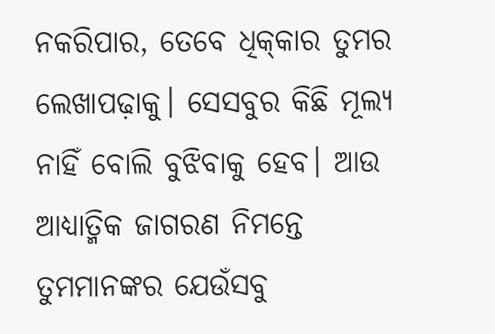ନକରିପାର, ତେବେ ଧିକ୍‌କାର ତୁମର ଲେଖାପଢ଼ାକୁ। ସେସବୁର କିଛି ମୂଲ୍ୟ ନାହିଁ ବୋଲି ବୁଝିବାକୁ ହେବ। ଆଉ ଆଧ୍ୟାତ୍ମିକ ଜାଗରଣ ନିମନ୍ତେ ତୁମମାନଙ୍କର ଯେଉଁସବୁ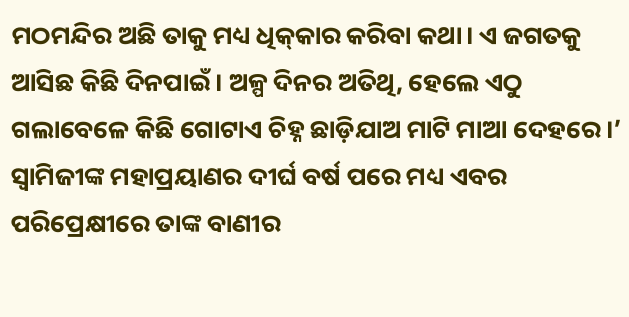ମଠମନ୍ଦିର ଅଛି ତାକୁ ମଧ୍ୟ ଧିକ୍‌କାର କରିବା କଥା। ଏ ଜଗତକୁ ଆସିଛ କିଛି ଦିନପାଇଁ। ଅଳ୍ପ ଦିନର ଅତିଥି, ହେଲେ ଏଠୁ ଗଲାବେଳେ କିଛି ଗୋଟାଏ ଚିହ୍ନ ଛାଡ଼ିଯାଅ ମାଟି ମାଆ ଦେହରେ।’ ସ୍ବାମିଜୀଙ୍କ ମହାପ୍ରୟାଣର ଦୀର୍ଘ ବର୍ଷ ପରେ ମଧ୍ୟ ଏବର ପରିପ୍ରେକ୍ଷୀରେ ତାଙ୍କ ବାଣୀର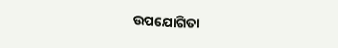ଉପଯୋଗିତା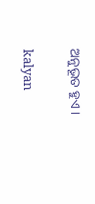ଅନୁଭୂତ ହୁଏ।

kalyan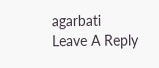agarbati
Leave A Reply